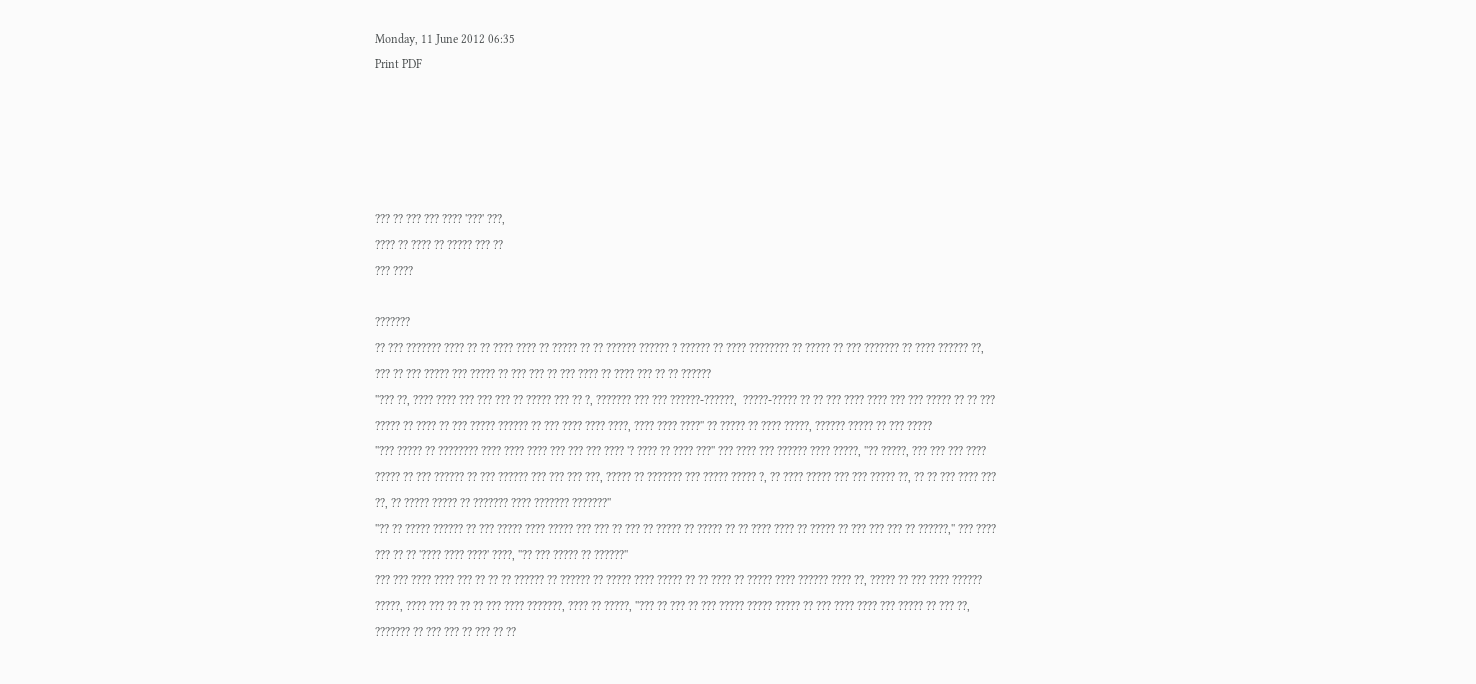Monday, 11 June 2012 06:35
Print PDF





??? ?? ??? ??? ???? '???' ???,
???? ?? ???? ?? ????? ??? ??
??? ????

???????
?? ??? ??????? ???? ?? ?? ???? ???? ?? ????? ?? ?? ?????? ?????? ? ?????? ?? ???? ???????? ?? ????? ?? ??? ??????? ?? ???? ?????? ??, ??? ?? ??? ????? ??? ????? ?? ??? ??? ?? ??? ???? ?? ???? ??? ?? ?? ??????
''??? ??, ???? ???? ??? ??? ??? ?? ????? ??? ?? ?, ??????? ??? ??? ??????-??????,  ?????-????? ?? ?? ??? ???? ???? ??? ??? ????? ?? ?? ??? ????? ?? ???? ?? ??? ????? ?????? ?? ??? ???? ???? ????, ???? ???? ????'' ?? ????? ?? ???? ?????, ?????? ????? ?? ??? ?????
''??? ????? ?? ???????? ???? ???? ???? ??? ??? ??? ???? '? ???? ?? ???? ???'' ??? ???? ??? ?????? ???? ?????, ''?? ?????, ??? ??? ??? ???? ????? ?? ??? ?????? ?? ??? ?????? ??? ??? ??? ???, ????? ?? ??????? ??? ????? ????? ?, ?? ???? ????? ??? ??? ????? ??, ?? ?? ??? ???? ??? ??, ?? ????? ????? ?? ??????? ???? ??????? ???????''
''?? ?? ????? ?????? ?? ??? ????? ???? ????? ??? ??? ?? ??? ?? ????? ?? ????? ?? ?? ???? ???? ?? ????? ?? ??? ??? ??? ?? ??????,'' ??? ???? ??? ?? ?? '???? ???? ????' ????, ''?? ??? ????? ?? ??????''
??? ??? ???? ???? ??? ?? ?? ?? ?????? ?? ?????? ?? ????? ???? ????? ?? ?? ???? ?? ????? ???? ?????? ???? ??, ????? ?? ??? ???? ?????? ?????, ???? ??? ?? ?? ?? ??? ???? ???????, ???? ?? ?????, ''??? ?? ??? ?? ??? ????? ????? ????? ?? ??? ???? ???? ??? ????? ?? ??? ??, ??????? ?? ??? ??? ?? ??? ?? ??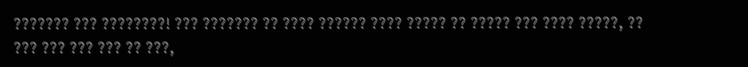??????? ??? ????????! ??? ??????? ?? ???? ?????? ???? ????? ?? ????? ??? ???? ?????, ?? ??? ??? ??? ??? ?? ???,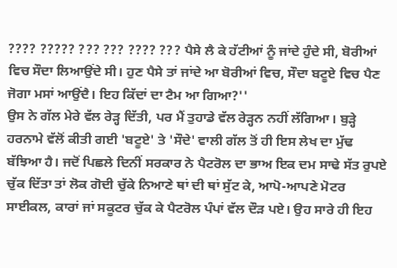???? ????? ??? ??? ???? ??? ਪੈਸੇ ਲੈ ਕੇ ਹੱਟੀਆਂ ਨੂੰ ਜਾਂਦੇ ਹੁੰਦੇ ਸੀ, ਬੋਰੀਆਂ ਵਿਚ ਸੌਦਾ ਲਿਆਉਂਦੇ ਸੀ। ਹੁਣ ਪੈਸੇ ਤਾਂ ਜਾਂਦੇ ਆ ਬੋਰੀਆਂ ਵਿਚ, ਸੌਦਾ ਬਟੂਏ ਵਿਚ ਪੈਣ ਜੋਗਾ ਮਸਾਂ ਆਉਂਦੈ। ਇਹ ਕਿੱਦਾਂ ਦਾ ਟੈਮ ਆ ਗਿਆ?''
ਉਸ ਨੇ ਗੱਲ ਮੇਰੇ ਵੱਲ ਰੇੜ੍ਹ ਦਿੱਤੀ, ਪਰ ਮੈਂ ਤੁਹਾਡੇ ਵੱਲ ਰੇੜ੍ਹਨ ਨਹੀਂ ਲੱਗਿਆ। ਬੁੜ੍ਹੇ ਹਰਨਾਮੇ ਵੱਲੋਂ ਕੀਤੀ ਗਈ 'ਬਟੂਏ' ਤੇ 'ਸੌਦੇ' ਵਾਲੀ ਗੱਲ ਤੋਂ ਹੀ ਇਸ ਲੇਖ ਦਾ ਮੁੱਢ ਬੱਝਿਆ ਹੈ। ਜਦੋਂ ਪਿਛਲੇ ਦਿਨੀਂ ਸਰਕਾਰ ਨੇ ਪੈਟਰੋਲ ਦਾ ਭਾਅ ਇਕ ਦਮ ਸਾਢੇ ਸੱਤ ਰੁਪਏ ਚੁੱਕ ਦਿੱਤਾ ਤਾਂ ਲੋਕ ਗੋਦੀ ਚੁੱਕੇ ਨਿਆਣੇ ਥਾਂ ਦੀ ਥਾਂ ਸੁੱਟ ਕੇ, ਆਪੋ-ਆਪਣੇ ਮੋਟਰ ਸਾਈਕਲ, ਕਾਰਾਂ ਜਾਂ ਸਕੂਟਰ ਚੁੱਕ ਕੇ ਪੈਟਰੋਲ ਪੰਪਾਂ ਵੱਲ ਦੌੜ ਪਏ। ਉਹ ਸਾਰੇ ਹੀ ਇਹ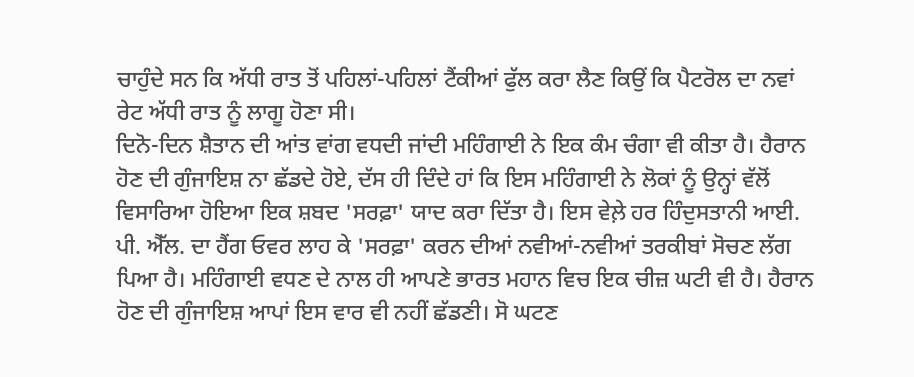ਚਾਹੁੰਦੇ ਸਨ ਕਿ ਅੱਧੀ ਰਾਤ ਤੋਂ ਪਹਿਲਾਂ-ਪਹਿਲਾਂ ਟੈਂਕੀਆਂ ਫੁੱਲ ਕਰਾ ਲੈਣ ਕਿਉਂ ਕਿ ਪੈਟਰੋਲ ਦਾ ਨਵਾਂ ਰੇਟ ਅੱਧੀ ਰਾਤ ਨੂੰ ਲਾਗੂ ਹੋਣਾ ਸੀ।
ਦਿਨੋ-ਦਿਨ ਸ਼ੈਤਾਨ ਦੀ ਆਂਤ ਵਾਂਗ ਵਧਦੀ ਜਾਂਦੀ ਮਹਿੰਗਾਈ ਨੇ ਇਕ ਕੰਮ ਚੰਗਾ ਵੀ ਕੀਤਾ ਹੈ। ਹੈਰਾਨ ਹੋਣ ਦੀ ਗੁੰਜਾਇਸ਼ ਨਾ ਛੱਡਦੇ ਹੋਏ, ਦੱਸ ਹੀ ਦਿੰਦੇ ਹਾਂ ਕਿ ਇਸ ਮਹਿੰਗਾਈ ਨੇ ਲੋਕਾਂ ਨੂੰ ਉਨ੍ਹਾਂ ਵੱਲੋਂ ਵਿਸਾਰਿਆ ਹੋਇਆ ਇਕ ਸ਼ਬਦ 'ਸਰਫ਼ਾ' ਯਾਦ ਕਰਾ ਦਿੱਤਾ ਹੈ। ਇਸ ਵੇਲ਼ੇ ਹਰ ਹਿੰਦੁਸਤਾਨੀ ਆਈ. ਪੀ. ਐੱਲ. ਦਾ ਹੈਂਗ ਓਵਰ ਲਾਹ ਕੇ 'ਸਰਫ਼ਾ' ਕਰਨ ਦੀਆਂ ਨਵੀਆਂ-ਨਵੀਆਂ ਤਰਕੀਬਾਂ ਸੋਚਣ ਲੱਗ ਪਿਆ ਹੈ। ਮਹਿੰਗਾਈ ਵਧਣ ਦੇ ਨਾਲ ਹੀ ਆਪਣੇ ਭਾਰਤ ਮਹਾਨ ਵਿਚ ਇਕ ਚੀਜ਼ ਘਟੀ ਵੀ ਹੈ। ਹੈਰਾਨ ਹੋਣ ਦੀ ਗੁੰਜਾਇਸ਼ ਆਪਾਂ ਇਸ ਵਾਰ ਵੀ ਨਹੀਂ ਛੱਡਣੀ। ਸੋ ਘਟਣ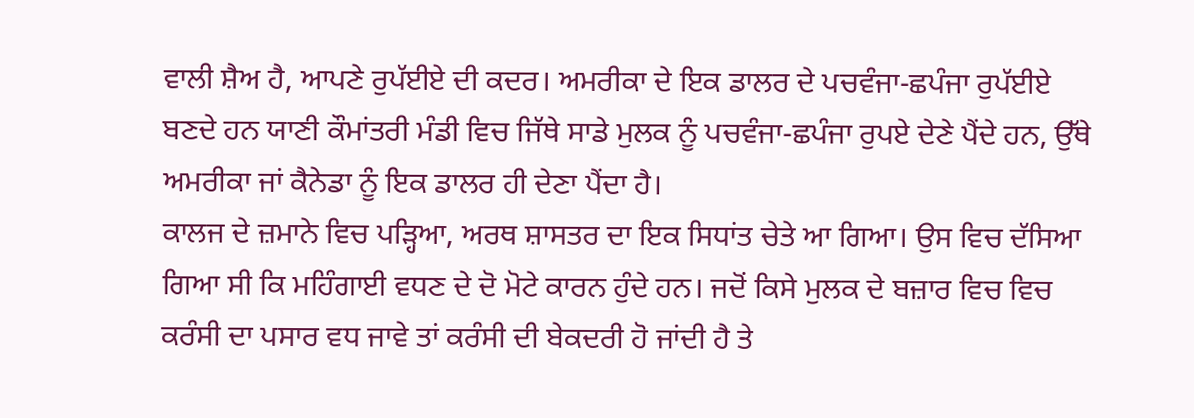ਵਾਲੀ ਸ਼ੈਅ ਹੈ, ਆਪਣੇ ਰੁਪੱਈਏ ਦੀ ਕਦਰ। ਅਮਰੀਕਾ ਦੇ ਇਕ ਡਾਲਰ ਦੇ ਪਚਵੰਜਾ-ਛਪੰਜਾ ਰੁਪੱਈਏ ਬਣਦੇ ਹਨ ਯਾਣੀ ਕੌਮਾਂਤਰੀ ਮੰਡੀ ਵਿਚ ਜਿੱਥੇ ਸਾਡੇ ਮੁਲਕ ਨੂੰ ਪਚਵੰਜਾ-ਛਪੰਜਾ ਰੁਪਏ ਦੇਣੇ ਪੈਂਦੇ ਹਨ, ਉੱਥੇ ਅਮਰੀਕਾ ਜਾਂ ਕੈਨੇਡਾ ਨੂੰ ਇਕ ਡਾਲਰ ਹੀ ਦੇਣਾ ਪੈਂਦਾ ਹੈ।
ਕਾਲਜ ਦੇ ਜ਼ਮਾਨੇ ਵਿਚ ਪੜ੍ਹਿਆ, ਅਰਥ ਸ਼ਾਸਤਰ ਦਾ ਇਕ ਸਿਧਾਂਤ ਚੇਤੇ ਆ ਗਿਆ। ਉਸ ਵਿਚ ਦੱਸਿਆ ਗਿਆ ਸੀ ਕਿ ਮਹਿੰਗਾਈ ਵਧਣ ਦੇ ਦੋ ਮੋਟੇ ਕਾਰਨ ਹੁੰਦੇ ਹਨ। ਜਦੋਂ ਕਿਸੇ ਮੁਲਕ ਦੇ ਬਜ਼ਾਰ ਵਿਚ ਵਿਚ ਕਰੰਸੀ ਦਾ ਪਸਾਰ ਵਧ ਜਾਵੇ ਤਾਂ ਕਰੰਸੀ ਦੀ ਬੇਕਦਰੀ ਹੋ ਜਾਂਦੀ ਹੈ ਤੇ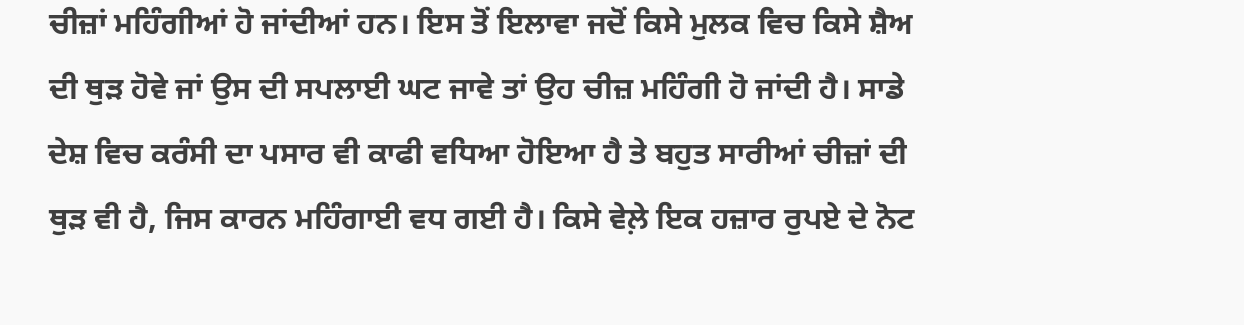ਚੀਜ਼ਾਂ ਮਹਿੰਗੀਆਂ ਹੋ ਜਾਂਦੀਆਂ ਹਨ। ਇਸ ਤੋਂ ਇਲਾਵਾ ਜਦੋਂ ਕਿਸੇ ਮੁਲਕ ਵਿਚ ਕਿਸੇ ਸ਼ੈਅ ਦੀ ਥੁੜ ਹੋਵੇ ਜਾਂ ਉਸ ਦੀ ਸਪਲਾਈ ਘਟ ਜਾਵੇ ਤਾਂ ਉਹ ਚੀਜ਼ ਮਹਿੰਗੀ ਹੋ ਜਾਂਦੀ ਹੈ। ਸਾਡੇ ਦੇਸ਼ ਵਿਚ ਕਰੰਸੀ ਦਾ ਪਸਾਰ ਵੀ ਕਾਫੀ ਵਧਿਆ ਹੋਇਆ ਹੈ ਤੇ ਬਹੁਤ ਸਾਰੀਆਂ ਚੀਜ਼ਾਂ ਦੀ ਥੁੜ ਵੀ ਹੈ, ਜਿਸ ਕਾਰਨ ਮਹਿੰਗਾਈ ਵਧ ਗਈ ਹੈ। ਕਿਸੇ ਵੇਲ਼ੇ ਇਕ ਹਜ਼ਾਰ ਰੁਪਏ ਦੇ ਨੋਟ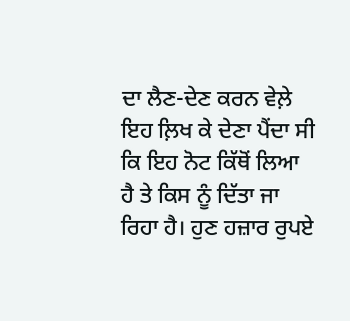ਦਾ ਲੈਣ-ਦੇਣ ਕਰਨ ਵੇਲ਼ੇ ਇਹ ਲ਼ਿਖ ਕੇ ਦੇਣਾ ਪੈਂਦਾ ਸੀ ਕਿ ਇਹ ਨੋਟ ਕਿੱਥੋਂ ਲਿਆ ਹੈ ਤੇ ਕਿਸ ਨੂੰ ਦਿੱਤਾ ਜਾ ਰਿਹਾ ਹੈ। ਹੁਣ ਹਜ਼ਾਰ ਰੁਪਏ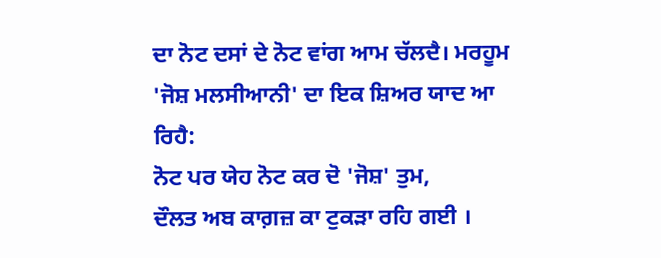ਦਾ ਨੋਟ ਦਸਾਂ ਦੇ ਨੋਟ ਵਾਂਗ ਆਮ ਚੱਲਦੈ। ਮਰਹੂਮ 'ਜੋਸ਼ ਮਲਸੀਆਨੀ' ਦਾ ਇਕ ਸ਼ਿਅਰ ਯਾਦ ਆ ਰਿਹੈ:
ਨੋਟ ਪਰ ਯੇਹ ਨੋਟ ਕਰ ਦੋ 'ਜੋਸ਼' ਤੁਮ,
ਦੌਲਤ ਅਬ ਕਾਗ਼ਜ਼ ਕਾ ਟੁਕੜਾ ਰਹਿ ਗਈ ।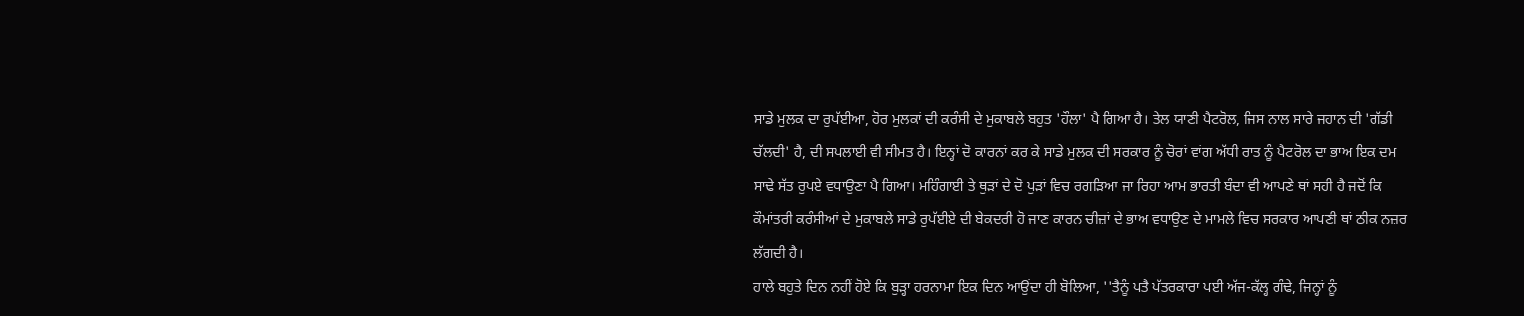ਸਾਡੇ ਮੁਲਕ ਦਾ ਰੁਪੱਈਆ, ਹੋਰ ਮੁਲਕਾਂ ਦੀ ਕਰੰਸੀ ਦੇ ਮੁਕਾਬਲੇ ਬਹੁਤ 'ਹੌਲਾ' ਪੈ ਗਿਆ ਹੈ। ਤੇਲ ਯਾਣੀ ਪੈਟਰੋਲ, ਜਿਸ ਨਾਲ ਸਾਰੇ ਜਹਾਨ ਦੀ 'ਗੱਡੀ ਚੱਲਦੀ' ਹੈ, ਦੀ ਸਪਲਾਈ ਵੀ ਸੀਮਤ ਹੈ। ਇਨ੍ਹਾਂ ਦੋ ਕਾਰਨਾਂ ਕਰ ਕੇ ਸਾਡੇ ਮੁਲਕ ਦੀ ਸਰਕਾਰ ਨੂੰ ਚੋਰਾਂ ਵਾਂਗ ਅੱਧੀ ਰਾਤ ਨੂੰ ਪੈਟਰੋਲ ਦਾ ਭਾਅ ਇਕ ਦਮ ਸਾਢੇ ਸੱਤ ਰੁਪਏ ਵਧਾਉਣਾ ਪੈ ਗਿਆ। ਮਹਿੰਗਾਈ ਤੇ ਥੁੜਾਂ ਦੇ ਦੋ ਪੁੜਾਂ ਵਿਚ ਰਗੜਿਆ ਜਾ ਰਿਹਾ ਆਮ ਭਾਰਤੀ ਬੰਦਾ ਵੀ ਆਪਣੇ ਥਾਂ ਸਹੀ ਹੈ ਜਦੋਂ ਕਿ ਕੌਮਾਂਤਰੀ ਕਰੰਸੀਆਂ ਦੇ ਮੁਕਾਬਲੇ ਸਾਡੇ ਰੁਪੱਈਏ ਦੀ ਬੇਕਦਰੀ ਹੋ ਜਾਣ ਕਾਰਨ ਚੀਜ਼ਾਂ ਦੇ ਭਾਅ ਵਧਾਉਣ ਦੇ ਮਾਮਲੇ ਵਿਚ ਸਰਕਾਰ ਆਪਣੀ ਥਾਂ ਠੀਕ ਨਜ਼ਰ ਲੱਗਦੀ ਹੈ।
ਹਾਲੇ ਬਹੁਤੇ ਦਿਨ ਨਹੀਂ ਹੋਏ ਕਿ ਬੁੜ੍ਹਾ ਹਰਨਾਮਾ ਇਕ ਦਿਨ ਆਉਂਦਾ ਹੀ ਬੋਲਿਆ, ''ਤੈਨੂੰ ਪਤੈ ਪੱਤਰਕਾਰਾ ਪਈ ਅੱਜ-ਕੱਲ੍ਹ ਗੰਢੇ, ਜਿਨ੍ਹਾਂ ਨੂੰ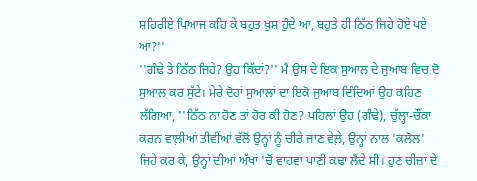ਸ਼ਹਿਰੀਏ ਪਿਆਜ ਕਹਿ ਕੇ ਬਹੁਤ ਖ਼ੁਸ਼ ਹੁੰਦੇ ਆ, ਬਹੁਤੇ ਹੀ ਠਿੱਠ ਜਿਹੇ ਹੋਏ ਪਏ ਆ?''
''ਗੰਢੇ ਤੇ ਠਿੱਠ ਜਿਹੇ? ਉਹ ਕਿੱਦਾਂ?'' ਮੈਂ ਉਸ ਦੇ ਇਕ ਸੁਆਲ ਦੇ ਜੁਆਬ ਵਿਚ ਦੋ ਸੁਆਲ ਕਰ ਸੁੱਟੇ। ਮੇਰੇ ਦੋਹਾਂ ਸੁਆਲਾਂ ਦਾ ਇਕੋ ਜੁਆਬ ਦਿੰਦਿਆਂ ਉਹ ਕਹਿਣ ਲੱਗਿਆ, ''ਠਿੱਠ ਨਾ ਹੋਣ ਤਾਂ ਹੋਰ ਕੀ ਹੋਣ? ਪਹਿਲਾਂ ਉਹ (ਗੰਢੇ), ਚੁੱਲ੍ਹਾ-ਚੌਂਕਾ ਕਰਨ ਵਾਲ਼ੀਆਂ ਤੀਵੀਂਆਂ ਵੱਲੋਂ ਉਨ੍ਹਾਂ ਨੂੰ ਚੀਰੇ ਜਾਣ ਵੇਲ਼ੇ, ਉਨ੍ਹਾਂ ਨਾਲ 'ਕਲੋਲ' ਜਿਹੇ ਕਰ ਕੇ, ਉਨ੍ਹਾਂ ਦੀਆਂ ਅੱਖਾਂ 'ਚੋਂ ਵਾਹਵਾ ਪਾਣੀ ਕਢਾ ਲੈਂਦੇ ਸੀ। ਹੁਣ ਚੀਜ਼ਾਂ ਦੇ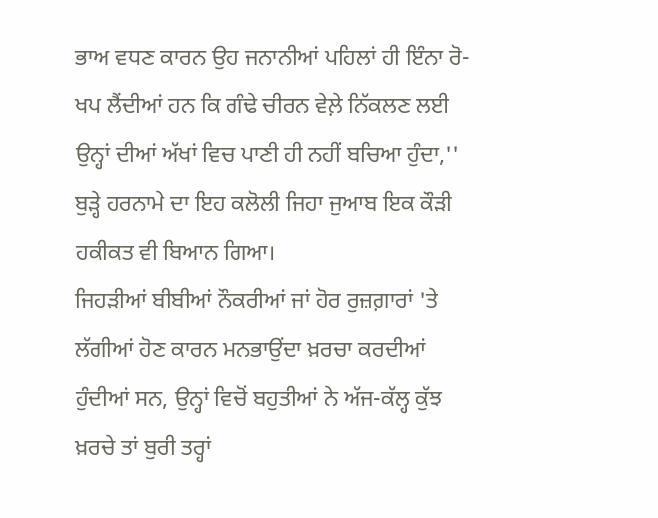ਭਾਅ ਵਧਣ ਕਾਰਨ ਉਹ ਜਨਾਨੀਆਂ ਪਹਿਲਾਂ ਹੀ ਇੰਨਾ ਰੋ-ਖਪ ਲੈਂਦੀਆਂ ਹਨ ਕਿ ਗੰਢੇ ਚੀਰਨ ਵੇਲ਼ੇ ਨਿੱਕਲਣ ਲਈ ਉਨ੍ਹਾਂ ਦੀਆਂ ਅੱਖਾਂ ਵਿਚ ਪਾਣੀ ਹੀ ਨਹੀਂ ਬਚਿਆ ਹੁੰਦਾ,'' ਬੁੜ੍ਹੇ ਹਰਨਾਮੇ ਦਾ ਇਹ ਕਲੋਲੀ ਜਿਹਾ ਜੁਆਬ ਇਕ ਕੌੜੀ ਹਕੀਕਤ ਵੀ ਬਿਆਨ ਗਿਆ।
ਜਿਹੜੀਆਂ ਬੀਬੀਆਂ ਨੌਕਰੀਆਂ ਜਾਂ ਹੋਰ ਰੁਜ਼ਗ਼ਾਰਾਂ 'ਤੇ ਲੱਗੀਆਂ ਹੋਣ ਕਾਰਨ ਮਨਭਾਉਂਦਾ ਖ਼ਰਚਾ ਕਰਦੀਆਂ ਹੁੰਦੀਆਂ ਸਨ, ਉਨ੍ਹਾਂ ਵਿਚੋਂ ਬਹੁਤੀਆਂ ਨੇ ਅੱਜ-ਕੱਲ੍ਹ ਕੁੱਝ ਖ਼ਰਚੇ ਤਾਂ ਬੁਰੀ ਤਰ੍ਹਾਂ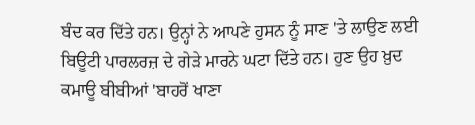ਬੰਦ ਕਰ ਦਿੱਤੇ ਹਨ। ਉਨ੍ਹਾਂ ਨੇ ਆਪਣੇ ਹੁਸਨ ਨੂੰ ਸਾਣ 'ਤੇ ਲਾਉਣ ਲਈ ਬਿਊਟੀ ਪਾਰਲਰਜ਼ ਦੇ ਗੇੜੇ ਮਾਰਨੇ ਘਟਾ ਦਿੱਤੇ ਹਨ। ਹੁਣ ਉਹ ਖ਼ੁਦ ਕਮਾਊ ਬੀਬੀਆਂ 'ਬਾਹਰੋਂ ਖਾਣਾ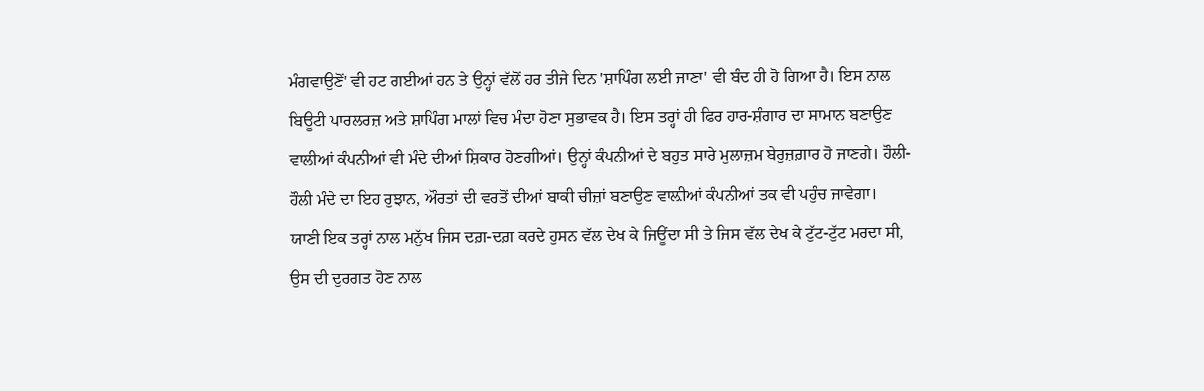ਮੰਗਵਾਉਣੋਂ' ਵੀ ਹਟ ਗਈਆਂ ਹਨ ਤੇ ਉਨ੍ਹਾਂ ਵੱਲੋਂ ਹਰ ਤੀਜੇ ਦਿਨ 'ਸ਼ਾਪਿੰਗ ਲਈ ਜਾਣਾ' ਵੀ ਬੰਦ ਹੀ ਹੋ ਗਿਆ ਹੈ। ਇਸ ਨਾਲ ਬਿਊਟੀ ਪਾਰਲਰਜ਼ ਅਤੇ ਸ਼ਾਪਿੰਗ ਮਾਲਾਂ ਵਿਚ ਮੰਦਾ ਹੋਣਾ ਸੁਭਾਵਕ ਹੈ। ਇਸ ਤਰ੍ਹਾਂ ਹੀ ਫਿਰ ਹਾਰ-ਸ਼ੰਗਾਰ ਦਾ ਸਾਮਾਨ ਬਣਾਉਣ ਵਾਲੀਆਂ ਕੰਪਨੀਆਂ ਵੀ ਮੰਦੇ ਦੀਆਂ ਸ਼ਿਕਾਰ ਹੋਣਗੀਆਂ। ਉਨ੍ਹਾਂ ਕੰਪਨੀਆਂ ਦੇ ਬਹੁਤ ਸਾਰੇ ਮੁਲਾਜ਼ਮ ਬੇਰੁਜ਼ਗ਼ਾਰ ਹੋ ਜਾਣਗੇ। ਹੌਲੀ-ਹੌਲੀ ਮੰਦੇ ਦਾ ਇਹ ਰੁਝਾਨ, ਔਰਤਾਂ ਦੀ ਵਰਤੋਂ ਦੀਆਂ ਬਾਕੀ ਚੀਜ਼ਾਂ ਬਣਾਉਣ ਵਾਲ਼ੀਆਂ ਕੰਪਨੀਆਂ ਤਕ ਵੀ ਪਹੁੰਚ ਜਾਵੇਗਾ।
ਯਾਣੀ ਇਕ ਤਰ੍ਹਾਂ ਨਾਲ ਮਨੁੱਖ ਜਿਸ ਦਗ਼-ਦਗ਼ ਕਰਦੇ ਹੁਸਨ ਵੱਲ ਦੇਖ ਕੇ ਜਿਊਂਦਾ ਸੀ ਤੇ ਜਿਸ ਵੱਲ ਦੇਖ ਕੇ ਟੁੱਟ-ਟੁੱਟ ਮਰਦਾ ਸੀ, ਉਸ ਦੀ ਦੁਰਗਤ ਹੋਣ ਨਾਲ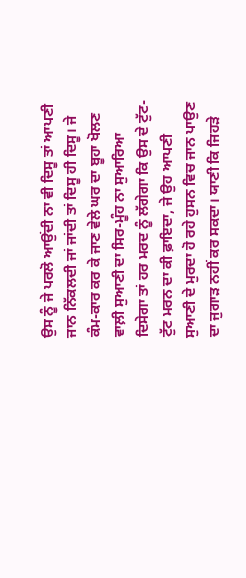ਉਸ ਨੂੰ ਜੇ ਪਰਲੋ ਆਉਂਦੀ ਨਾ ਵੀ ਦਿਸੂ ਤਾਂ ਆਪਣੀ ਜਾਨ ਨਿੱਕਲਦੀ ਜਾਂ ਜਾਂਦੀ ਤਾਂ ਦਿਸੂ ਹੀ ਦਿਸੂ। ਜੇ ਕੰਮ-ਕਾਰ ਕਰ ਕੇ ਜਾਣ ਵੇਲੇ ਘਰ ਦਾ ਬੂਹਾ ਖੋਲਣ ਵਾਲ਼ੀ ਸੁਆਣੀ ਦਾ ਸਿਰ-ਮੂੰਹ ਨਾ ਸੁਆਰਿਆ ਦਿਸੇਗਾ ਤਾਂ ਹਰ ਮਰਦ ਨੂੰ ਲੱਗੇਗਾ ਕਿ ਉਸ ਦੇ ਟੁੱਟ-ਟੁੱਟ ਮਰਨ ਦਾ ਕੀ ਫ਼ਾਇਦਾ, ਜੇ ਉਹ ਆਪਣੀ ਸੁਆਣੀ ਦੇ ਮੁਰਦਾ ਹੋ ਰਹੇ ਹੁਸਨ ਵਿਚ ਜਾਨ ਪਾਉਣ ਦਾ ਜੁਗਾੜ ਨਹੀਂ ਕਰ ਸਕਦਾ। ਯਾਣੀ ਕਿ ਜਿਹੜੇ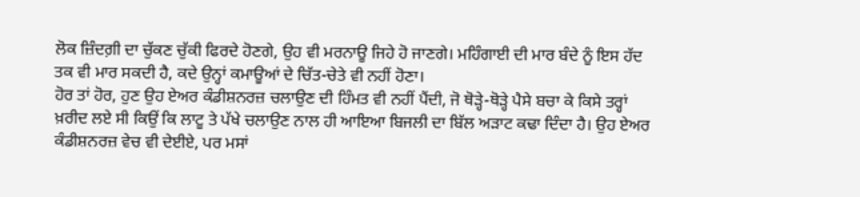ਲੋਕ ਜ਼ਿੰਦਗ਼ੀ ਦਾ ਚੁੱਕਣ ਚੁੱਕੀ ਫਿਰਦੇ ਹੋਣਗੇ, ਉਹ ਵੀ ਮਰਨਾਊ ਜਿਹੇ ਹੋ ਜਾਣਗੇ। ਮਹਿੰਗਾਈ ਦੀ ਮਾਰ ਬੰਦੇ ਨੂੰ ਇਸ ਹੱਦ ਤਕ ਵੀ ਮਾਰ ਸਕਦੀ ਹੈ, ਕਦੇ ਉਨ੍ਹਾਂ ਕਮਾਊਆਂ ਦੇ ਚਿੱਤ-ਚੇਤੇ ਵੀ ਨਹੀਂ ਹੋਣਾ।
ਹੋਰ ਤਾਂ ਹੋਰ, ਹੁਣ ਉਹ ਏਅਰ ਕੰਡੀਸ਼ਨਰਜ਼ ਚਲਾਉਣ ਦੀ ਹਿੰਮਤ ਵੀ ਨਹੀਂ ਪੈਂਦੀ, ਜੋ ਥੋੜ੍ਹੇ-ਥੋੜ੍ਹੇ ਪੈਸੇ ਬਚਾ ਕੇ ਕਿਸੇ ਤਰ੍ਹਾਂ ਖ਼ਰੀਦ ਲਏ ਸੀ ਕਿਉਂ ਕਿ ਲਾਟੂ ਤੇ ਪੱਖੇ ਚਲਾਉਣ ਨਾਲ ਹੀ ਆਇਆ ਬਿਜਲੀ ਦਾ ਬਿੱਲ ਅੜਾਟ ਕਢਾ ਦਿੰਦਾ ਹੈ। ਉਹ ਏਅਰ ਕੰਡੀਸ਼ਨਰਜ਼ ਵੇਚ ਵੀ ਦੇਈਏ, ਪਰ ਮਸਾਂ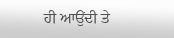ਹੀ ਆਉਂਦੀ ਤੇ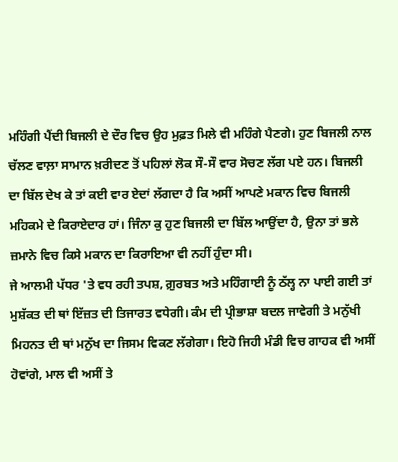ਮਹਿੰਗੀ ਪੈਂਦੀ ਬਿਜਲੀ ਦੇ ਦੌਰ ਵਿਚ ਉਹ ਮੁਫ਼ਤ ਮਿਲੇ ਵੀ ਮਹਿੰਗੇ ਪੈਣਗੇ। ਹੁਣ ਬਿਜਲੀ ਨਾਲ ਚੱਲਣ ਵਾਲ਼ਾ ਸਾਮਾਨ ਖ਼ਰੀਦਣ ਤੋਂ ਪਹਿਲਾਂ ਲੋਕ ਸੌ-ਸੌ ਵਾਰ ਸੋਚਣ ਲੱਗ ਪਏ ਹਨ। ਬਿਜਲੀ ਦਾ ਬਿੱਲ ਦੇਖ ਕੇ ਤਾਂ ਕਈ ਵਾਰ ਏਦਾਂ ਲੱਗਦਾ ਹੈ ਕਿ ਅਸੀਂ ਆਪਣੇ ਮਕਾਨ ਵਿਚ ਬਿਜਲੀ ਮਹਿਕਮੇ ਦੇ ਕਿਰਾਏਦਾਰ ਹਾਂ। ਜਿੰਨਾ ਕੁ ਹੁਣ ਬਿਜਲੀ ਦਾ ਬਿੱਲ ਆਉਂਦਾ ਹੈ, ਉਨਾ ਤਾਂ ਭਲੇ ਜ਼ਮਾਨੇ ਵਿਚ ਕਿਸੇ ਮਕਾਨ ਦਾ ਕਿਰਾਇਆ ਵੀ ਨਹੀਂ ਹੁੰਦਾ ਸੀ।
ਜੇ ਆਲਮੀ ਪੱਧਰ 'ਤੇ ਵਧ ਰਹੀ ਤਪਸ਼, ਗ਼ੁਰਬਤ ਅਤੇ ਮਹਿੰਗਾਈ ਨੂੰ ਠੱਲ੍ਹ ਨਾ ਪਾਈ ਗਈ ਤਾਂ ਮੁਸ਼ੱਕਤ ਦੀ ਥਾਂ ਇੱਜ਼ਤ ਦੀ ਤਿਜਾਰਤ ਵਧੇਗੀ। ਕੰਮ ਦੀ ਪ੍ਰੀਭਾਸ਼ਾ ਬਦਲ ਜਾਵੇਗੀ ਤੇ ਮਨੁੱਖੀ ਮਿਹਨਤ ਦੀ ਥਾਂ ਮਨੁੱਖ ਦਾ ਜਿਸਮ ਵਿਕਣ ਲੱਗੇਗਾ। ਇਹੋ ਜਿਹੀ ਮੰਡੀ ਵਿਚ ਗਾਹਕ ਵੀ ਅਸੀਂ ਹੋਵਾਂਗੇ, ਮਾਲ ਵੀ ਅਸੀਂ ਤੇ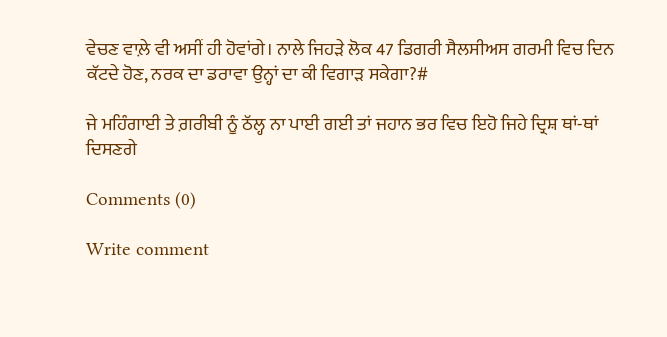ਵੇਚਣ ਵਾਲ਼ੇ ਵੀ ਅਸੀਂ ਹੀ ਹੋਵਾਂਗੇ। ਨਾਲੇ ਜਿਹੜੇ ਲੋਕ 47 ਡਿਗਰੀ ਸੈਲਸੀਅਸ ਗਰਮੀ ਵਿਚ ਦਿਨ ਕੱਟਦੇ ਹੋਣ, ਨਰਕ ਦਾ ਡਰਾਵਾ ਉਨ੍ਹਾਂ ਦਾ ਕੀ ਵਿਗਾੜ ਸਕੇਗਾ?#

ਜੇ ਮਹਿੰਗਾਈ ਤੇ ਗ਼ਰੀਬੀ ਨੂੰ ਠੱਲ੍ਹ ਨਾ ਪਾਈ ਗਈ ਤਾਂ ਜਹਾਨ ਭਰ ਵਿਚ ਇਹੋ ਜਿਹੇ ਦ੍ਰਿਸ਼ ਥਾਂ-ਥਾਂ ਦਿਸਣਗੇ

Comments (0)

Write comment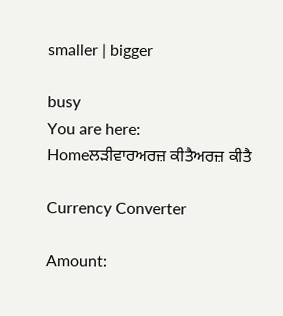smaller | bigger

busy
You are here:   Homeਲੜੀਵਾਰਅਰਜ਼ ਕੀਤੈਅਰਜ਼ ਕੀਤੈ

Currency Converter

Amount: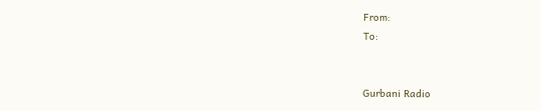From:
To:


Gurbani Radio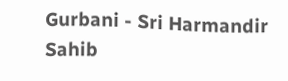Gurbani - Sri Harmandir Sahib